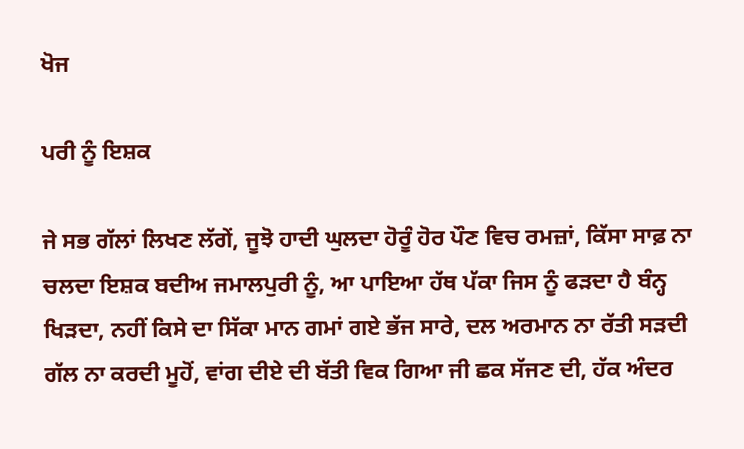ਖੋਜ

ਪਰੀ ਨੂੰ ਇਸ਼ਕ

ਜੇ ਸਭ ਗੱਲਾਂ ਲਿਖਣ ਲੱਗੇਂ, ਜੂਝੋ ਹਾਦੀ ਘੁਲਦਾ ਹੋਰੂੰ ਹੋਰ ਪੌਣ ਵਿਚ ਰਮਜ਼ਾਂ, ਕਿੱਸਾ ਸਾਫ਼ ਨਾ ਚਲਦਾ ਇਸ਼ਕ ਬਦੀਅ ਜਮਾਲਪੁਰੀ ਨੂੰ, ਆ ਪਾਇਆ ਹੱਥ ਪੱਕਾ ਜਿਸ ਨੂੰ ਫੜਦਾ ਹੈ ਬੰਨ੍ਹ ਖਿੜਦਾ, ਨਹੀਂ ਕਿਸੇ ਦਾ ਸਿੱਕਾ ਮਾਨ ਗਮਾਂ ਗਏ ਭੱਜ ਸਾਰੇ, ਦਲ ਅਰਮਾਨ ਨਾ ਰੱਤੀ ਸੜਦੀ ਗੱਲ ਨਾ ਕਰਦੀ ਮੂਹੋਂ, ਵਾਂਗ ਦੀਏ ਦੀ ਬੱਤੀ ਵਿਕ ਗਿਆ ਜੀ ਛਕ ਸੱਜਣ ਦੀ, ਹੱਕ ਅੰਦਰ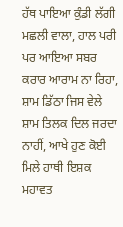ਹੱਥ ਪਾਇਆ ਕੁੰਡੀ ਲੱਗੀ ਮਛਲੀ ਵਾਲਾ, ਹਾਲ ਪਰੀ ਪਰ ਆਇਆ ਸਬਰ ਕਰਾਰ ਆਰਾਮ ਨਾ ਰਿਹਾ, ਸ਼ਾਮ ਡਿੱਠਾ ਜਿਸ ਵੇਲੇ ਸ਼ਾਮ ਤਿਲਕ ਦਿਲ ਜਰਦਾ ਨਾਹੀਂ, ਆਖੇ ਹੁਣ ਕੋਈ ਮਿਲੇ ਹਾਥੀ ਇਸ਼ਕ ਮਹਾਵਤ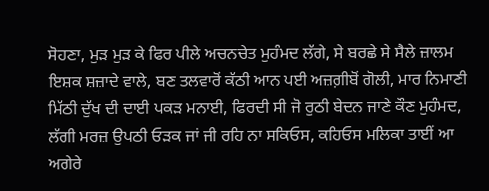ਸੋਹਣਾ, ਮੁੜ ਮੁੜ ਕੇ ਫਿਰ ਪੀਲੇ ਅਚਨਚੇਤ ਮੁਹੰਮਦ ਲੱਗੇ, ਸੇ ਬਰਛੇ ਸੇ ਸੈਲੇ ਜ਼ਾਲਮ ਇਸ਼ਕ ਸ਼ਜ਼ਾਦੇ ਵਾਲੇ, ਬਣ ਤਲਵਾਰੋਂ ਕੱਠੀ ਆਨ ਪਈ ਅਜ਼ਗ਼ੀਬੋਂ ਗੋਲੀ, ਮਾਰ ਨਿਮਾਣੀ ਮਿੱਠੀ ਦੁੱਖ ਦੀ ਦਾਈ ਪਕੜ ਮਨਾਈ, ਫਿਰਦੀ ਸੀ ਜੋ ਰੁਠੀ ਬੇਦਨ ਜਾਣੇ ਕੌਣ ਮੁਹੰਮਦ, ਲੱਗੀ ਮਰਜ਼ ਉਪਠੀ ਓੜਕ ਜਾਂ ਜੀ ਰਹਿ ਨਾ ਸਕਿਓਸ, ਕਹਿਓਸ ਮਲਿਕਾ ਤਾਈਂ ਆ ਅਗੇਰੇ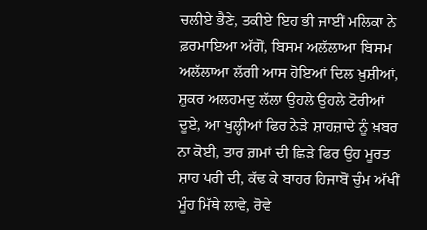ਚਲੀਏ ਭੈਣੇ, ਤਕੀਏ ਇਹ ਭੀ ਜਾਈਂ ਮਲਿਕਾ ਨੇ ਫ਼ਰਮਾਇਆ ਅੱਗੋਂ, ਬਿਸਮ ਅਲੱਲਾਆ ਬਿਸਮ ਅਲੱਲਾਆ ਲੱਗੀ ਆਸ ਹੋਇਆਂ ਦਿਲ ਖ਼ੁਸ਼ੀਆਂ, ਸ਼ੁਕਰ ਅਲਹਮਦੁ ਲੱਲਾ ਉਹਲੇ ਉਹਲੇ ਟੋਰੀਆਂ ਦੂਏ, ਆ ਖੁਲ੍ਹੀਆਂ ਫਿਰ ਨੇੜੇ ਸ਼ਾਹਜ਼ਾਦੇ ਨੂੰ ਖ਼ਬਰ ਨਾ ਕੋਈ, ਤਾਰ ਗ਼ਮਾਂ ਦੀ ਛਿੜੇ ਫਿਰ ਉਹ ਮੂਰਤ ਸ਼ਾਹ ਪਰੀ ਦੀ, ਕੱਢ ਕੇ ਬਾਹਰ ਹਿਜਾਬੋਂ ਚੁੰਮ ਅੱਖੀਂ ਮੂੰਹ ਮਿੱਥੇ ਲਾਵੇ, ਰੋਵੇ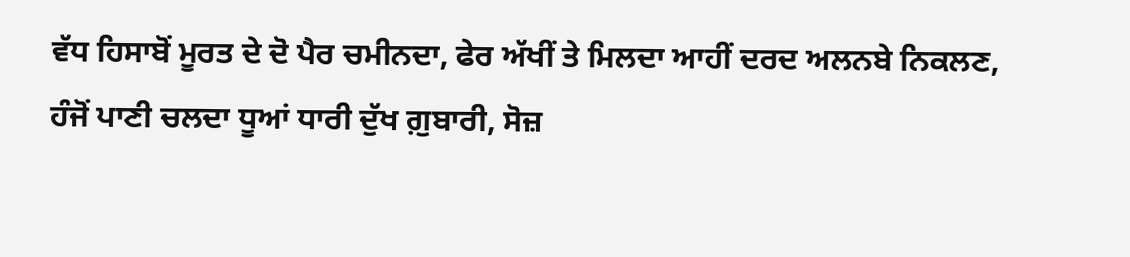ਵੱਧ ਹਿਸਾਬੋਂ ਮੂਰਤ ਦੇ ਦੋ ਪੈਰ ਚਮੀਨਦਾ, ਫੇਰ ਅੱਖੀਂ ਤੇ ਮਿਲਦਾ ਆਹੀਂ ਦਰਦ ਅਲਨਬੇ ਨਿਕਲਣ, ਹੰਜੋਂ ਪਾਣੀ ਚਲਦਾ ਧੂਆਂ ਧਾਰੀ ਦੁੱਖ ਗ਼ੁਬਾਰੀ, ਸੋਜ਼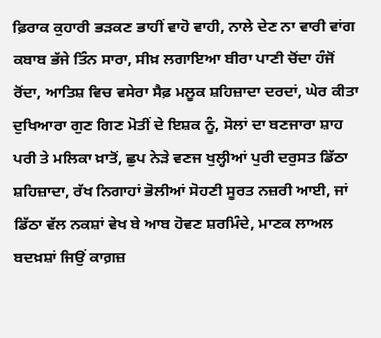ਫ਼ਿਰਾਕ ਕੁਹਾਰੀ ਭੜਕਣ ਭਾਹੀਂ ਵਾਹੋ ਵਾਹੀ, ਨਾਲੇ ਦੇਣ ਨਾ ਵਾਰੀ ਵਾਂਗ ਕਬਾਬ ਭੱਜੇ ਤਿੰਨ ਸਾਰਾ, ਸੀਖ਼ ਲਗਾਇਆ ਬੀਰਾ ਪਾਣੀ ਚੋਂਦਾ ਹੰਜੋਂ ਰੋਂਦਾ, ਆਤਿਸ਼ ਵਿਚ ਵਸੇਰਾ ਸੈਫ਼ ਮਲੂਕ ਸ਼ਹਿਜ਼ਾਦਾ ਦਰਦਾਂ, ਘੇਰ ਕੀਤਾ ਦੁਖਿਆਰਾ ਗੁਣ ਗਿਣ ਮੋਤੀਂ ਦੇ ਇਸ਼ਕ ਨੂੰ, ਸੋਲਾਂ ਦਾ ਬਣਜਾਰਾ ਸ਼ਾਹ ਪਰੀ ਤੇ ਮਲਿਕਾ ਖ਼ਾਤੋਂ, ਛੁਪ ਨੇੜੇ ਵਣਜ ਖੁਲ੍ਹੀਆਂ ਪੁਰੀ ਦਰੁਸਤ ਡਿੱਠਾ ਸ਼ਹਿਜ਼ਾਦਾ, ਰੱਖ ਨਿਗਾਹਾਂ ਭੋਲੀਆਂ ਸੋਹਣੀ ਸੂਰਤ ਨਜ਼ਰੀ ਆਈ, ਜਾਂ ਡਿੱਠਾ ਵੱਲ ਨਕਸ਼ਾਂ ਵੇਖ ਬੇ ਆਬ ਹੋਵਣ ਸ਼ਰਮਿੰਦੇ, ਮਾਣਕ ਲਾਅਲ ਬਦਖ਼ਸ਼ਾਂ ਜਿਉਂ ਕਾਗ਼ਜ਼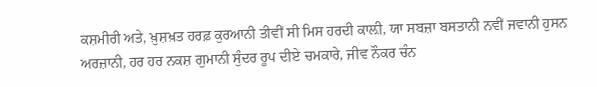ਕਸ਼ਮੀਰੀ ਅਤੇ, ਖ਼ੁਸ਼ਖ਼ਤ ਹਰਫ਼ ਕੁਰਆਨੀ ਤੀਵੀਂ ਸੀ ਮਿਸ ਹਰਦੀ ਕਾਲ਼ੀ, ਯਾ ਸਬਜ਼ਾ ਬਸਤਾਨੀ ਨਵੀਂ ਜਵਾਨੀ ਹੁਸਨ ਅਰਜ਼ਾਨੀ, ਹਰ ਹਰ ਨਕਸ਼ ਗੁਮਾਨੀ ਸੁੰਦਰ ਰੂਪ ਦੀਏ ਚਮਕਾਰੇ, ਜੀਵ ਨੌਕਰ ਚੰਨ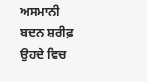ਅਸਮਾਨੀ ਬਦਨ ਸ਼ਰੀਫ਼ ਉਹਦੇ ਵਿਚ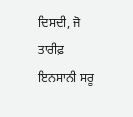ਦਿਸਦੀ, ਜੋ ਤਾਰੀਫ਼ ਇਨਸਾਨੀ ਸਰੂ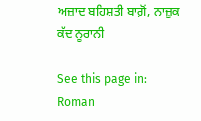ਅਜ਼ਾਦ ਬਹਿਸ਼ਤੀ ਬਾਗ਼ੋਂ, ਨਾਜ਼ੁਕ ਕੱਦ ਨੂਰਾਨੀ

See this page in:   Roman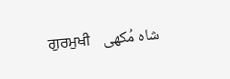ਗੁਰਮੁਖੀ    شاہ مُکھی